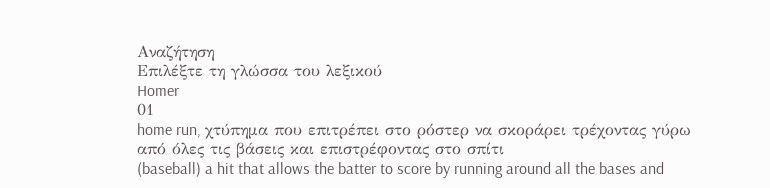Αναζήτηση
Επιλέξτε τη γλώσσα του λεξικού
Homer
01
home run, χτύπημα που επιτρέπει στο ρόστερ να σκοράρει τρέχοντας γύρω από όλες τις βάσεις και επιστρέφοντας στο σπίτι
(baseball) a hit that allows the batter to score by running around all the bases and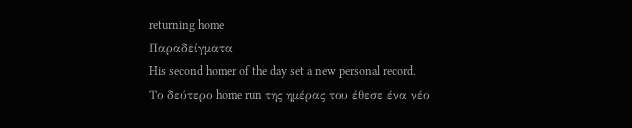returning home
Παραδείγματα
His second homer of the day set a new personal record.
Το δεύτερο home run της ημέρας του έθεσε ένα νέο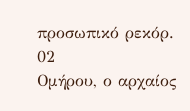προσωπικό ρεκόρ.
02
Ομήρου, ο αρχαίος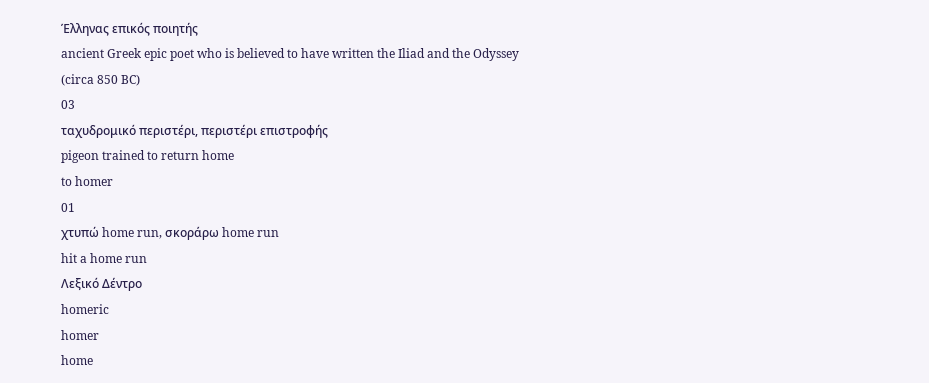Έλληνας επικός ποιητής
ancient Greek epic poet who is believed to have written the Iliad and the Odyssey (circa 850 BC)
03
ταχυδρομικό περιστέρι, περιστέρι επιστροφής
pigeon trained to return home
to homer
01
χτυπώ home run, σκοράρω home run
hit a home run
Λεξικό Δέντρο
homeric
homer
home